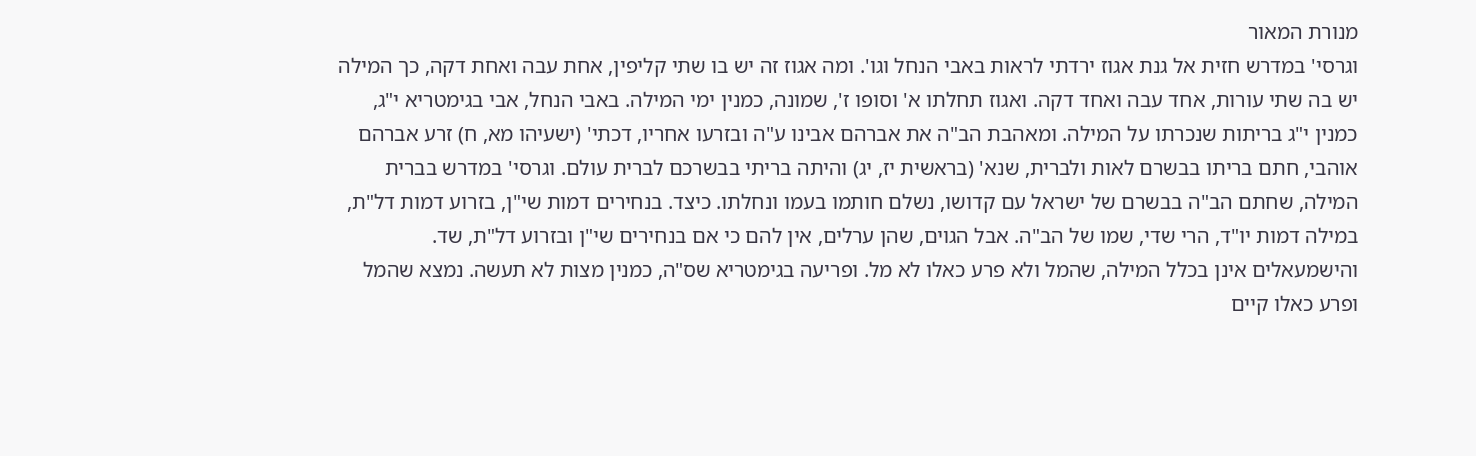מנורת המאור
וגרסי' במדרש חזית אל גנת אגוז ירדתי לראות באבי הנחל וגו'. ומה אגוז זה יש בו שתי קליפין, אחת עבה ואחת דקה, כך המילה יש בה שתי עורות, אחד עבה ואחד דקה. ואגוז תחלתו א' וסופו ז', שמונה, כמנין ימי המילה. באבי הנחל, אבי בגימטריא י"ג, כמנין י"ג בריתות שנכרתו על המילה. ומאהבת הב"ה את אברהם אבינו ע"ה ובזרעו אחריו, דכתי' (ישעיהו מא, ח) זרע אברהם אוהבי, חתם בריתו בבשרם לאות ולברית, שנא' (בראשית יז, יג) והיתה בריתי בבשרכם לברית עולם. וגרסי' במדרש בברית המילה, שחתם הב"ה בבשרם של ישראל עם קדושו, נשלם חותמו בעמו ונחלתו. כיצד. בנחירים דמות שי"ן, בזרוע דמות דל"ת, במילה דמות יו"ד, הרי שדי, שמו של הב"ה. אבל הגוים, שהן ערלים, אין להם כי אם בנחירים שי"ן ובזרוע דל"ת, שד. והישמעאלים אינן בכלל המילה, שהמל ולא פרע כאלו לא מל. ופריעה בגימטריא שס"ה, כמנין מצות לא תעשה. נמצא שהמל ופרע כאלו קיים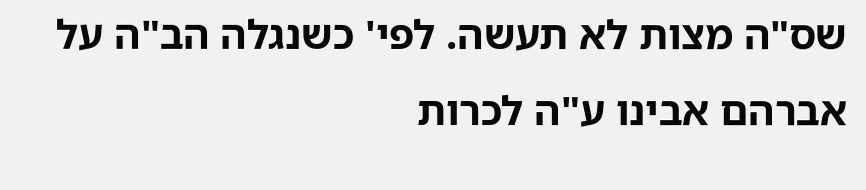שס"ה מצות לא תעשה. לפי' כשנגלה הב"ה על אברהם אבינו ע"ה לכרות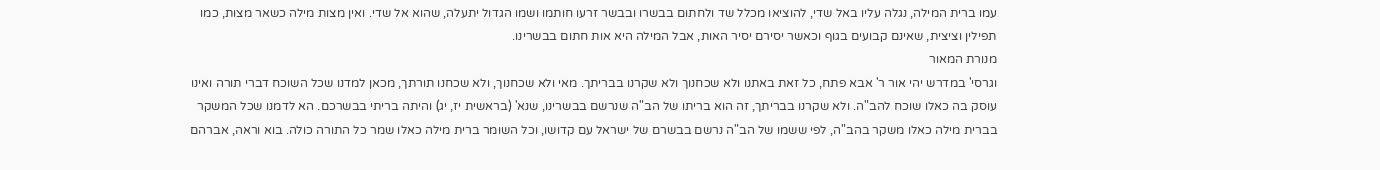עמו ברית המילה, נגלה עליו באל שדי, להוציאו מכלל שד ולחתום בבשרו ובבשר זרעו חותמו ושמו הגדול יתעלה, שהוא אל שדי. ואין מצות מילה כשאר מצות, כמו תפילין וציצית, שאינם קבועים בגוף וכאשר יסירם יסיר האות, אבל המילה היא אות חתום בבשרינו.
מנורת המאור
וגרסי' במדרש יהי אור ר' אבא פתח, כל זאת באתנו ולא שכחנוך ולא שקרנו בבריתך. מאי ולא שכחנוך, ולא שכחנו תורתך, מכאן למדנו שכל השוכח דברי תורה ואינו עוסק בה כאלו שוכח להב"ה. ולא שקרנו בבריתך, זה הוא בריתו של הב"ה שנרשם בבשרינו, שנא' (בראשית יז, יג) והיתה בריתי בבשרכם. הא לדמנו שכל המשקר בברית מילה כאלו משקר בהב"ה, לפי ששמו של הב"ה נרשם בבשרם של ישראל עם קדושו, וכל השומר ברית מילה כאלו שמר כל התורה כולה. בוא וראה, אברהם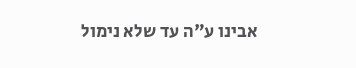אבינו ע"ה עד שלא נימול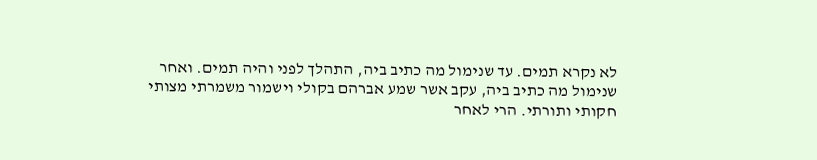לא נקרא תמים. עד שנימול מה כתיב ביה, התהלך לפני והיה תמים. ואחר שנימול מה כתיב ביה, עקב אשר שמע אברהם בקולי וישמור משמרתי מצותי חקותי ותורתי. הרי לאחר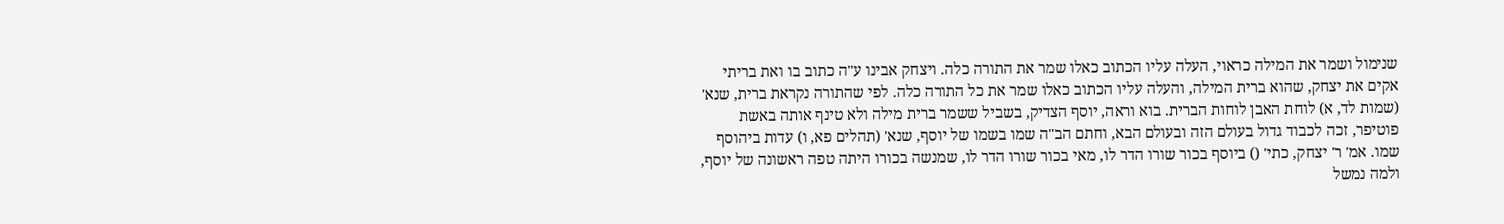שנימול ושמר את המילה כראוי, העלה עליו הכתוב כאלו שמר את התורה כלה. ויצחק אבינו ע"ה כתוב בו ואת בריתי אקים את יצחק, שהוא ברית המילה, והעלה עליו הכתוב כאלו שמר את כל התורה כלה. לפי שהתורה נקראת ברית, שנא' (שמות לד, א) לוחת האבן לוחות הברית. בוא וראה, יוסף הצדיק, בשביל ששמר ברית מילה ולא טינף אותה באשת פוטיפר, זכה לכבוד גדול בעולם הזה ובעולם הבא, וחתם הב"ה שמו בשמו של יוסף, שנא' (תהלים פא, ו) עדות ביהוסף שמו. אמ' ר' יצחק, כתי' () ביוסף בכור שורו הדר לו, מאי בכור שורו הדר לו, שמנשה בכורו היתה טפה ראשונה של יוסף, ולמה נמשל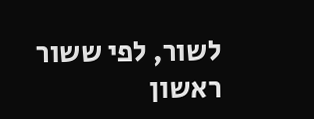לשור, לפי ששור ראשון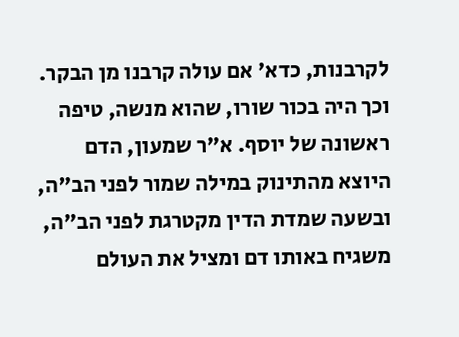לקרבנות, כדא' אם עולה קרבנו מן הבקר. וכך היה בכור שורו, שהוא מנשה, טיפה ראשונה של יוסף. א"ר שמעון, הדם היוצא מהתינוק במילה שמור לפני הב"ה, ובשעה שמדת הדין מקטרגת לפני הב"ה, משגיח באותו דם ומציל את העולם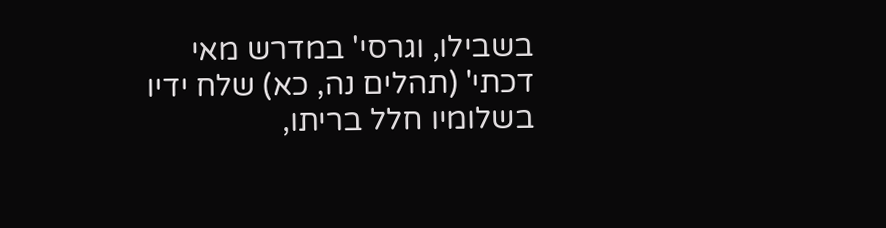בשבילו, וגרסי' במדרש מאי דכתי' (תהלים נה, כא) שלח ידיו בשלומיו חלל בריתו,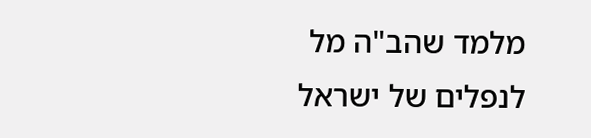מלמד שהב"ה מל לנפלים של ישראל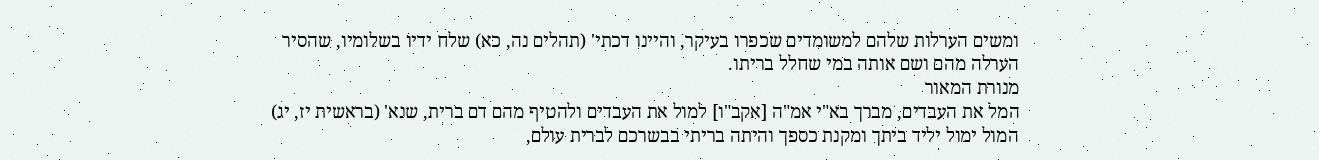ומשים הערלות שלהם למשומדים שכפרו בעיקר, והיינו דכתי' (תהלים נה, כא) שלח ידיו בשלומיו, שהסיר הערלה מהם ושם אותה במי שחלל בריתו.
מנורת המאור
המל את העבדים, מברך בא"י אמ"ה [אקב"ו] למול את העבדים ולהטיף מהם דם ברית, שנא' (בראשית יז, יג) המול ימול יליד ביתך ומקנת כספך והיתה בריתי בבשרכם לברית עולם,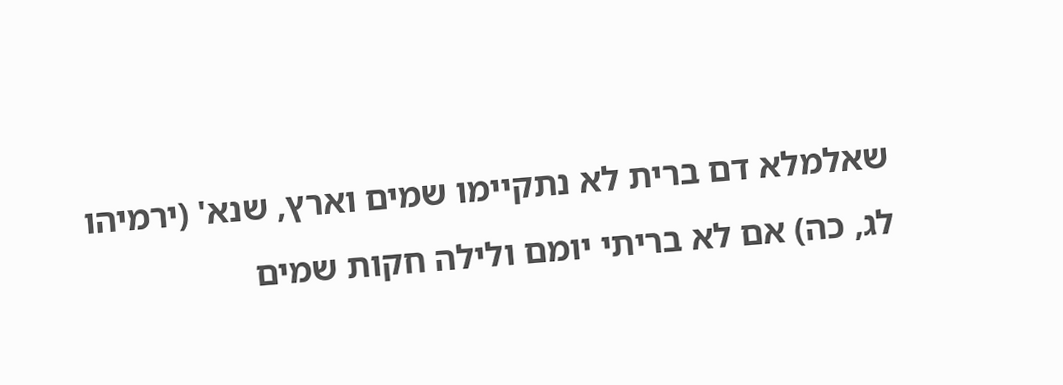שאלמלא דם ברית לא נתקיימו שמים וארץ, שנא' (ירמיהו לג, כה) אם לא בריתי יומם ולילה חקות שמים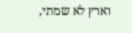וארץ לא שמתי,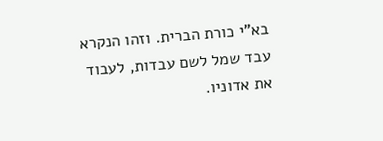בא"י כורת הברית. וזהו הנקרא עבד שמל לשם עבדות, לעבוד את אדוניו.